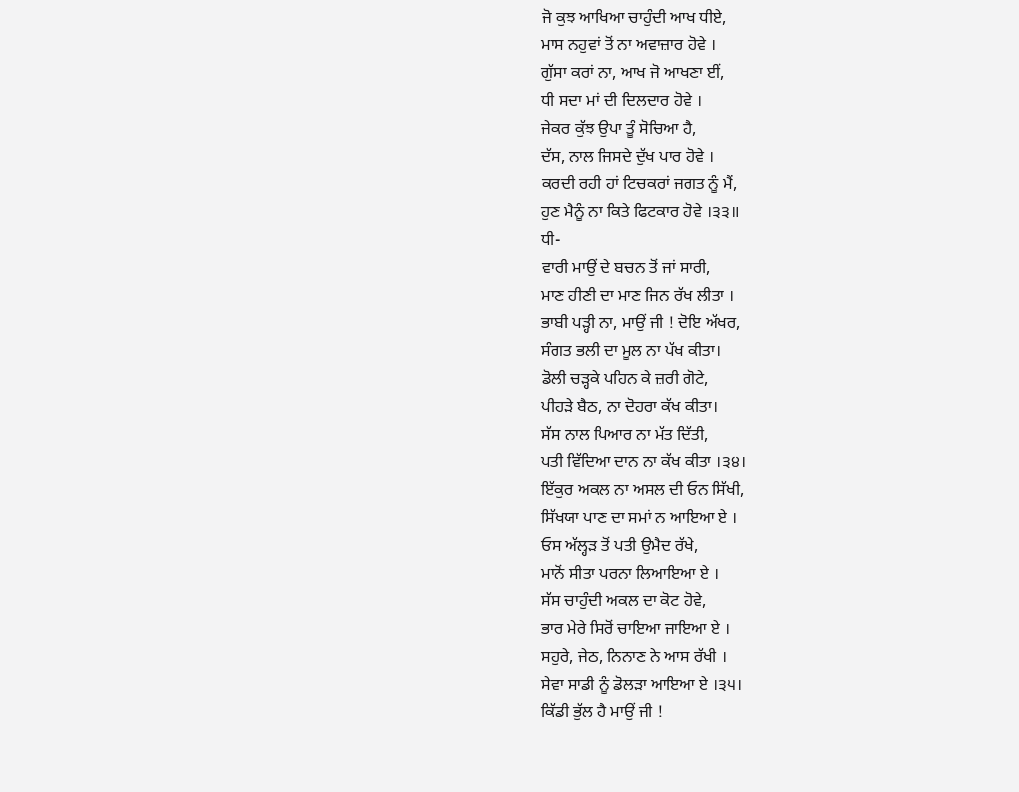ਜੋ ਕੁਝ ਆਖਿਆ ਚਾਹੁੰਦੀ ਆਖ ਧੀਏ,
ਮਾਸ ਨਹੁਵਾਂ ਤੋਂ ਨਾ ਅਵਾਜ਼ਾਰ ਹੋਵੇ ।
ਗੁੱਸਾ ਕਰਾਂ ਨਾ, ਆਖ ਜੋ ਆਖਣਾ ਈਂ,
ਧੀ ਸਦਾ ਮਾਂ ਦੀ ਦਿਲਦਾਰ ਹੋਵੇ ।
ਜੇਕਰ ਕੁੱਝ ਉਪਾ ਤੂੰ ਸੋਚਿਆ ਹੈ,
ਦੱਸ, ਨਾਲ ਜਿਸਦੇ ਦੁੱਖ ਪਾਰ ਹੋਵੇ ।
ਕਰਦੀ ਰਹੀ ਹਾਂ ਟਿਚਕਰਾਂ ਜਗਤ ਨੂੰ ਮੈਂ,
ਹੁਣ ਮੈਨੂੰ ਨਾ ਕਿਤੇ ਫਿਟਕਾਰ ਹੋਵੇ ।੩੩॥
ਧੀ-
ਵਾਰੀ ਮਾਉਂ ਦੇ ਬਚਨ ਤੋਂ ਜਾਂ ਸਾਰੀ,
ਮਾਣ ਹੀਣੀ ਦਾ ਮਾਣ ਜਿਨ ਰੱਖ ਲੀਤਾ ।
ਭਾਬੀ ਪੜ੍ਹੀ ਨਾ, ਮਾਉਂ ਜੀ ! ਦੋਇ ਅੱਖਰ,
ਸੰਗਤ ਭਲੀ ਦਾ ਮੂਲ ਨਾ ਪੱਖ ਕੀਤਾ।
ਡੋਲੀ ਚੜ੍ਹਕੇ ਪਹਿਨ ਕੇ ਜ਼ਰੀ ਗੋਟੇ,
ਪੀਹੜੇ ਬੈਠ, ਨਾ ਦੋਹਰਾ ਕੱਖ ਕੀਤਾ।
ਸੱਸ ਨਾਲ ਪਿਆਰ ਨਾ ਮੱਤ ਦਿੱਤੀ,
ਪਤੀ ਵਿੱਦਿਆ ਦਾਨ ਨਾ ਕੱਖ ਕੀਤਾ ।੩੪।
ਇੱਕੁਰ ਅਕਲ ਨਾ ਅਸਲ ਦੀ ਓਨ ਸਿੱਖੀ,
ਸਿੱਖਯਾ ਪਾਣ ਦਾ ਸਮਾਂ ਨ ਆਇਆ ਏ ।
ਓਸ ਅੱਲ੍ਹੜ ਤੋਂ ਪਤੀ ਉਮੈਦ ਰੱਖੇ,
ਮਾਨੋਂ ਸੀਤਾ ਪਰਨਾ ਲਿਆਇਆ ਏ ।
ਸੱਸ ਚਾਹੁੰਦੀ ਅਕਲ ਦਾ ਕੋਟ ਹੋਵੇ,
ਭਾਰ ਮੇਰੇ ਸਿਰੋਂ ਚਾਇਆ ਜਾਇਆ ਏ ।
ਸਹੁਰੇ, ਜੇਠ, ਨਿਨਾਣ ਨੇ ਆਸ ਰੱਖੀ ।
ਸੇਵਾ ਸਾਡੀ ਨੂੰ ਡੋਲੜਾ ਆਇਆ ਏ ।੩੫।
ਕਿੱਡੀ ਭੁੱਲ ਹੈ ਮਾਉਂ ਜੀ !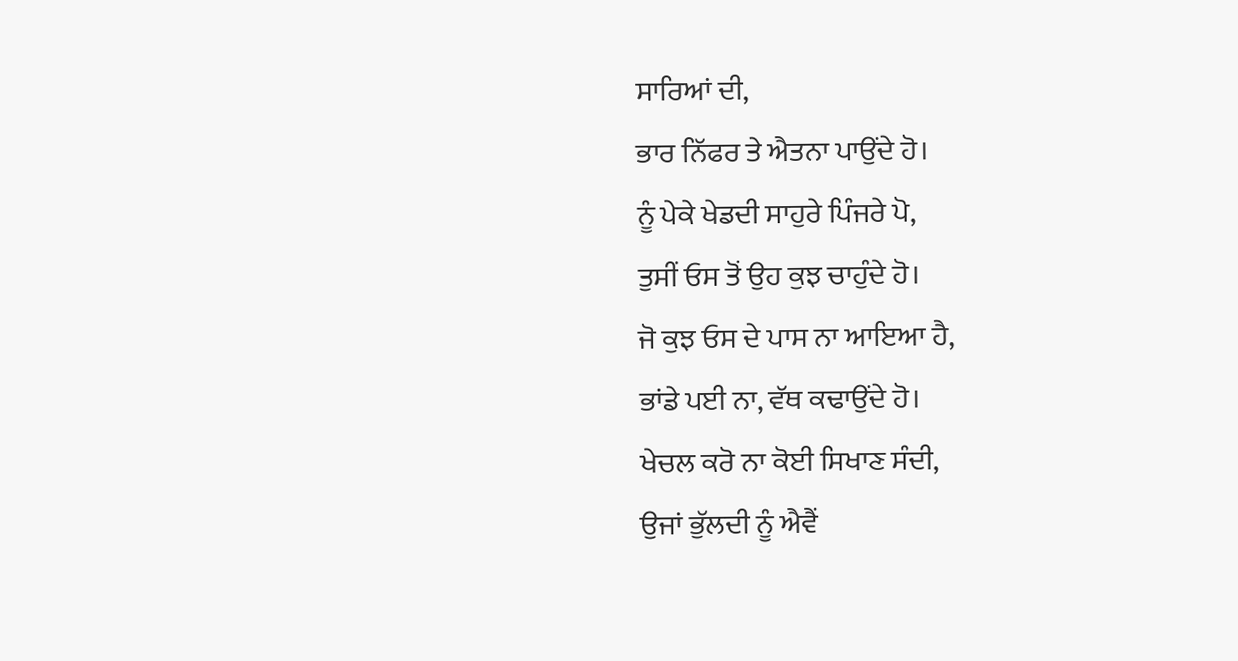ਸਾਰਿਆਂ ਦੀ,
ਭਾਰ ਨਿੱਫਰ ਤੇ ਐਤਨਾ ਪਾਉਂਦੇ ਹੋ।
ਨੂੰ ਪੇਕੇ ਖੇਡਦੀ ਸਾਹੁਰੇ ਪਿੰਜਰੇ ਪੋ,
ਤੁਸੀਂ ਓਸ ਤੋਂ ਉਹ ਕੁਝ ਚਾਹੁੰਦੇ ਹੋ।
ਜੋ ਕੁਝ ਓਸ ਦੇ ਪਾਸ ਨਾ ਆਇਆ ਹੈ,
ਭਾਂਡੇ ਪਈ ਨਾ, ਵੱਥ ਕਢਾਉਂਦੇ ਹੋ।
ਖੇਚਲ ਕਰੋ ਨਾ ਕੋਈ ਸਿਖਾਣ ਸੰਦੀ,
ਉਜਾਂ ਭੁੱਲਦੀ ਨੂੰ ਐਵੈਂ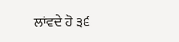ਲਾਂਵਦੇ ਹੋ ੩੬